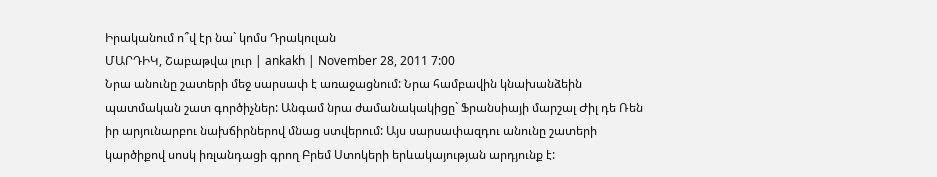Իրականում ո՞վ էր նա` կոմս Դրակուլան
ՄԱՐԴԻԿ, Շաբաթվա լուր | ankakh | November 28, 2011 7:00
Նրա անունը շատերի մեջ սարսափ է առաջացնում: Նրա համբավին կնախանձեին պատմական շատ գործիչներ: Անգամ նրա ժամանակակիցը` Ֆրանսիայի մարշալ Ժիլ դե Ռեն իր արյունարբու նախճիրներով մնաց ստվերում: Այս սարսափազդու անունը շատերի կարծիքով սոսկ իռլանդացի գրող Բրեմ Ստոկերի երևակայության արդյունք է: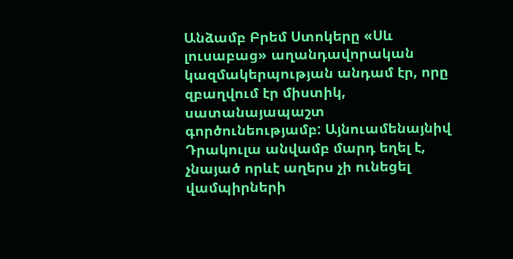Անձամբ Բրեմ Ստոկերը «Սև լուսաբաց» աղանդավորական կազմակերպության անդամ էր, որը զբաղվում էր միստիկ, սատանայապաշտ գործունեությամբ: Այնուամենայնիվ Դրակուլա անվամբ մարդ եղել է, չնայած որևէ աղերս չի ունեցել վամպիրների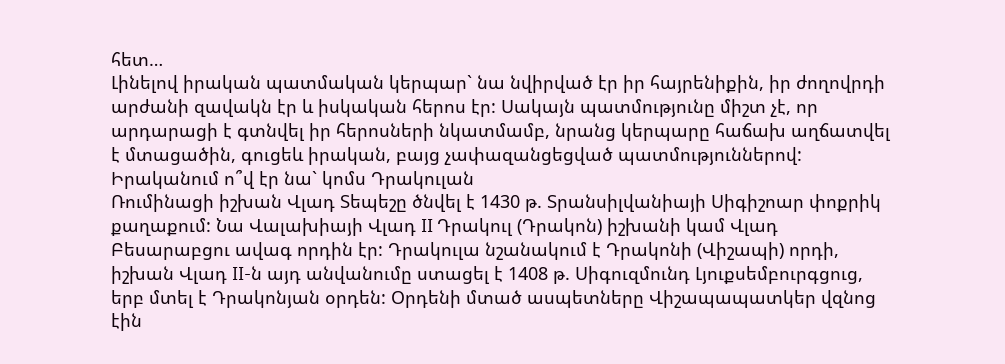հետ…
Լինելով իրական պատմական կերպար` նա նվիրված էր իր հայրենիքին, իր ժողովրդի արժանի զավակն էր և իսկական հերոս էր: Սակայն պատմությունը միշտ չէ, որ արդարացի է գտնվել իր հերոսների նկատմամբ, նրանց կերպարը հաճախ աղճատվել է մտացածին, գուցեև իրական, բայց չափազանցեցված պատմություններով:
Իրականում ո՞վ էր նա` կոմս Դրակուլան
Ռումինացի իշխան Վլադ Տեպեշը ծնվել է 1430 թ. Տրանսիլվանիայի Սիգիշոար փոքրիկ քաղաքում: Նա Վալախիայի Վլադ II Դրակուլ (Դրակոն) իշխանի կամ Վլադ Բեսարաբցու ավագ որդին էր: Դրակուլա նշանակում է Դրակոնի (Վիշապի) որդի, իշխան Վլադ II-ն այդ անվանումը ստացել է 1408 թ. Սիգուզմունդ Լյուքսեմբուրգցուց, երբ մտել է Դրակոնյան օրդեն: Օրդենի մտած ասպետները Վիշապապատկեր վզնոց էին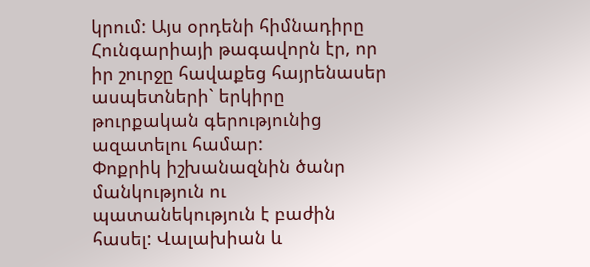կրում: Այս օրդենի հիմնադիրը Հունգարիայի թագավորն էր, որ իր շուրջը հավաքեց հայրենասեր ասպետների` երկիրը թուրքական գերությունից ազատելու համար:
Փոքրիկ իշխանազնին ծանր մանկություն ու պատանեկություն է բաժին հասել: Վալախիան և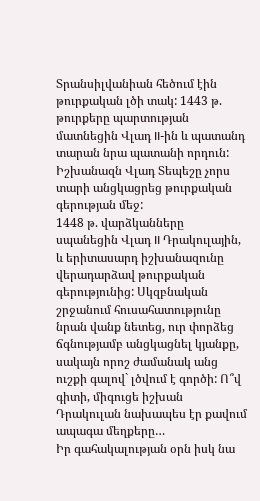Տրանսիլվանիան հեծում էին թուրքական լծի տակ: 1443 թ. թուրքերը պարտության մատնեցին Վլադ II-ին և պատանդ տարան նրա պատանի որդուն: Իշխանազն Վլադ Տեպեշը չորս տարի անցկացրեց թուրքական գերության մեջ:
1448 թ. վարձկանները սպանեցին Վլադ II Դրակուլային, և երիտասարդ իշխանազունը վերադարձավ թուրքական գերությունից: Սկզբնական շրջանում հուսահատությունը նրան վանք նետեց, ուր փորձեց ճգնությամբ անցկացնել կյանքը, սակայն որոշ ժամանակ անց ուշքի գալով` լծվում է գործի: Ո՞վ գիտի, միգուցե իշխան Դրակուլան նախապես էր քավում ապագա մեղքերը…
Իր գահակալության օրն իսկ նա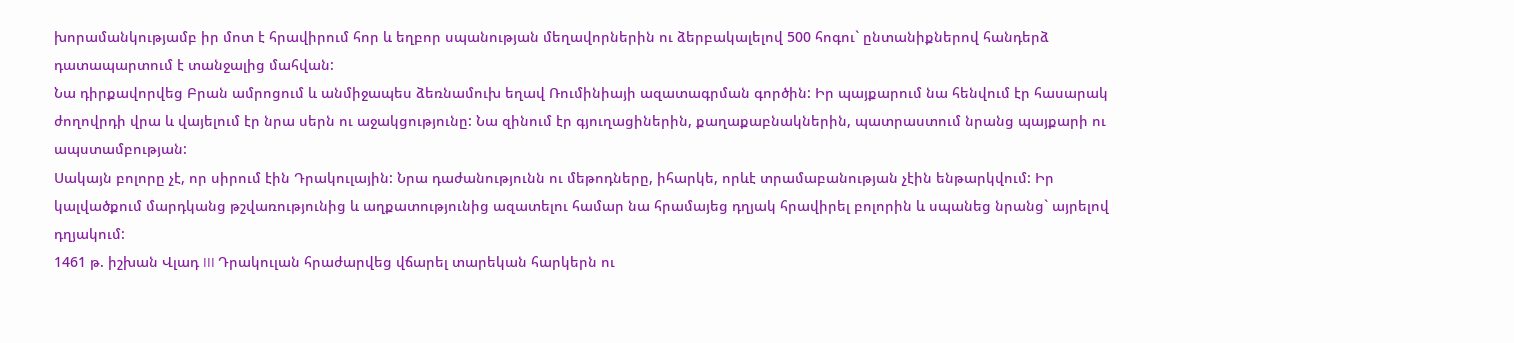խորամանկությամբ իր մոտ է հրավիրում հոր և եղբոր սպանության մեղավորներին ու ձերբակալելով 500 հոգու` ընտանիքներով հանդերձ դատապարտում է տանջալից մահվան:
Նա դիրքավորվեց Բրան ամրոցում և անմիջապես ձեռնամուխ եղավ Ռումինիայի ազատագրման գործին: Իր պայքարում նա հենվում էր հասարակ ժողովրդի վրա և վայելում էր նրա սերն ու աջակցությունը: Նա զինում էր գյուղացիներին, քաղաքաբնակներին, պատրաստում նրանց պայքարի ու ապստամբության:
Սակայն բոլորը չէ, որ սիրում էին Դրակուլային: Նրա դաժանությունն ու մեթոդները, իհարկե, որևէ տրամաբանության չէին ենթարկվում: Իր կալվածքում մարդկանց թշվառությունից և աղքատությունից ազատելու համար նա հրամայեց դղյակ հրավիրել բոլորին և սպանեց նրանց` այրելով դղյակում:
1461 թ. իշխան Վլադ III Դրակուլան հրաժարվեց վճարել տարեկան հարկերն ու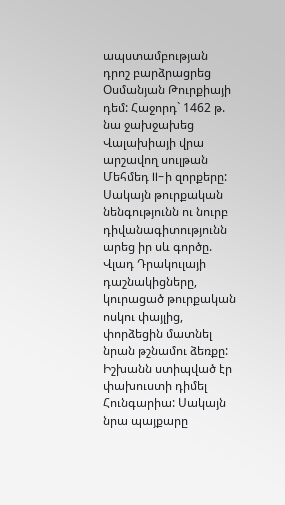ապստամբության դրոշ բարձրացրեց Օսմանյան Թուրքիայի դեմ: Հաջորդ` 1462 թ. նա ջախջախեց Վալախիայի վրա արշավող սուլթան Մեհմեդ II-ի զորքերը: Սակայն թուրքական նենգությունն ու նուրբ դիվանագիտությունն արեց իր սև գործը. Վլադ Դրակուլայի դաշնակիցները, կուրացած թուրքական ոսկու փայլից, փորձեցին մատնել նրան թշնամու ձեռքը: Իշխանն ստիպված էր փախուստի դիմել Հունգարիա: Սակայն նրա պայքարը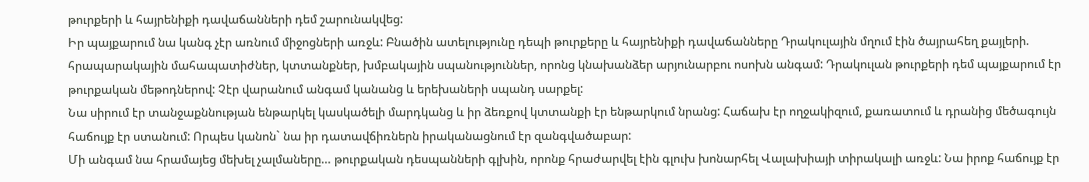թուրքերի և հայրենիքի դավաճանների դեմ շարունակվեց:
Իր պայքարում նա կանգ չէր առնում միջոցների առջև: Բնածին ատելությունը դեպի թուրքերը և հայրենիքի դավաճանները Դրակուլային մղում էին ծայրահեղ քայլերի. հրապարակային մահապատիժներ, կտտանքներ, խմբակային սպանություններ, որոնց կնախանձեր արյունարբու ոսոխն անգամ: Դրակուլան թուրքերի դեմ պայքարում էր թուրքական մեթոդներով: Չէր վարանում անգամ կանանց և երեխաների սպանդ սարքել:
Նա սիրում էր տանջաքննության ենթարկել կասկածելի մարդկանց և իր ձեռքով կտտանքի էր ենթարկում նրանց: Հաճախ էր ողջակիզում, քառատում և դրանից մեծագույն հաճույք էր ստանում: Որպես կանոն` նա իր դատավճիռներն իրականացնում էր զանգվածաբար:
Մի անգամ նա հրամայեց մեխել չալմաները… թուրքական դեսպանների գլխին, որոնք հրաժարվել էին գլուխ խոնարհել Վալախիայի տիրակալի առջև: Նա իրոք հաճույք էր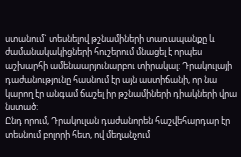ստանում` տեսնելով թշնամիների տառապանքը և ժամանակակիցների հուշերում մնացել է որպես աշխարհի ամենաարյունարբու տիրակալ: Դրակուլայի դաժանությունը հասնում էր այն աստիճանի, որ նա կարող էր անգամ ճաշել իր թշնամիների դիակների վրա նստած:
Ընդ որում, Դրակուլան դաժանորեն հաշվեհարդար էր տեսնում բոլորի հետ, ով մեղանչում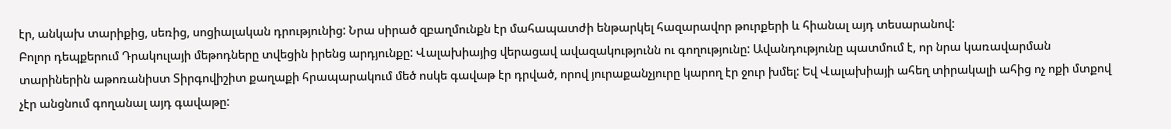էր, անկախ տարիքից, սեռից, սոցիալական դրությունից: Նրա սիրած զբաղմունքն էր մահապատժի ենթարկել հազարավոր թուրքերի և հիանալ այդ տեսարանով:
Բոլոր դեպքերում Դրակուլայի մեթոդները տվեցին իրենց արդյունքը: Վալախիայից վերացավ ավազակությունն ու գողությունը: Ավանդությունը պատմում է, որ նրա կառավարման տարիներին աթոռանիստ Տիրգովիշիտ քաղաքի հրապարակում մեծ ոսկե գավաթ էր դրված, որով յուրաքանչյուրը կարող էր ջուր խմել: Եվ Վալախիայի ահեղ տիրակալի ահից ոչ ոքի մտքով չէր անցնում գողանալ այդ գավաթը: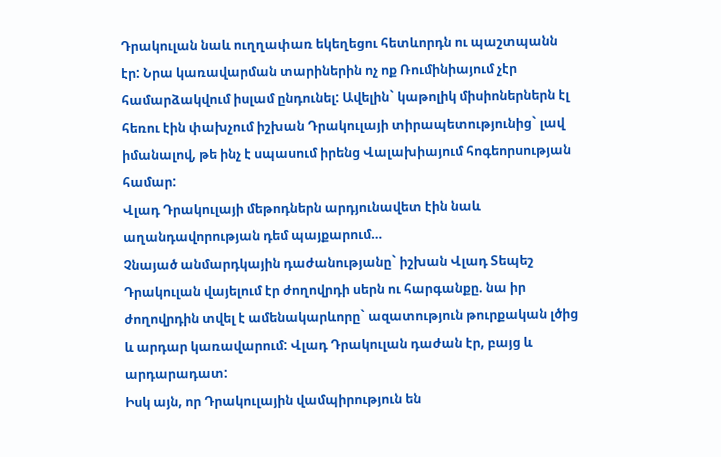Դրակուլան նաև ուղղափառ եկեղեցու հետևորդն ու պաշտպանն էր: Նրա կառավարման տարիներին ոչ ոք Ռումինիայում չէր համարձակվում իսլամ ընդունել: Ավելին` կաթոլիկ միսիոներներն էլ հեռու էին փախչում իշխան Դրակուլայի տիրապետությունից` լավ իմանալով, թե ինչ է սպասում իրենց Վալախիայում հոգեորսության համար:
Վլադ Դրակուլայի մեթոդներն արդյունավետ էին նաև աղանդավորության դեմ պայքարում…
Չնայած անմարդկային դաժանությանը` իշխան Վլադ Տեպեշ Դրակուլան վայելում էր ժողովրդի սերն ու հարգանքը. նա իր ժողովրդին տվել է ամենակարևորը` ազատություն թուրքական լծից և արդար կառավարում: Վլադ Դրակուլան դաժան էր, բայց և արդարադատ:
Իսկ այն, որ Դրակուլային վամպիրություն են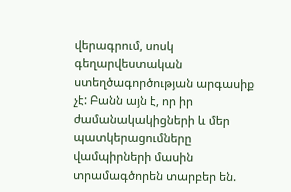վերագրում, սոսկ գեղարվեստական ստեղծագործության արգասիք չէ: Բանն այն է, որ իր ժամանակակիցների և մեր պատկերացումները վամպիրների մասին տրամագծորեն տարբեր են.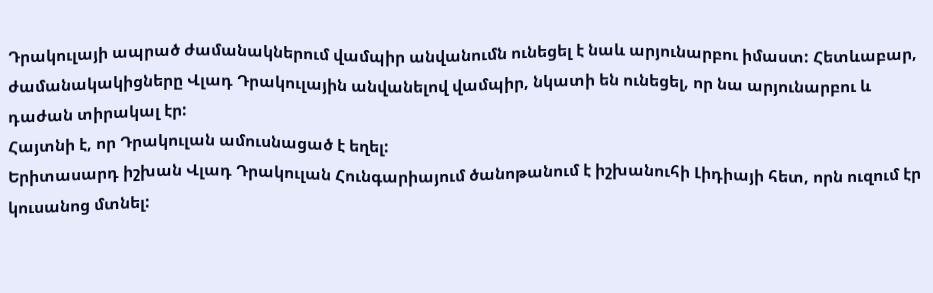Դրակուլայի ապրած ժամանակներում վամպիր անվանումն ունեցել է նաև արյունարբու իմաստ: Հետևաբար, ժամանակակիցները Վլադ Դրակուլային անվանելով վամպիր, նկատի են ունեցել, որ նա արյունարբու և դաժան տիրակալ էր:
Հայտնի է, որ Դրակուլան ամուսնացած է եղել:
Երիտասարդ իշխան Վլադ Դրակուլան Հունգարիայում ծանոթանում է իշխանուհի Լիդիայի հետ, որն ուզում էր կուսանոց մտնել: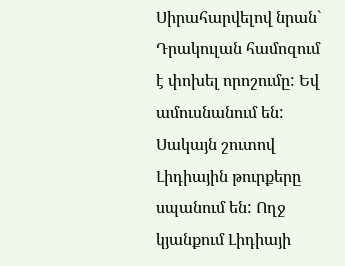Սիրահարվելով նրան` Դրակուլան համոզում է փոխել որոշումը: Եվ ամուսնանում են: Սակայն շուտով Լիդիային թուրքերը սպանում են: Ողջ կյանքում Լիդիայի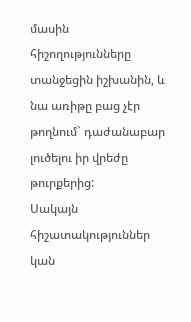մասին հիշողությունները տանջեցին իշխանին, և նա առիթը բաց չէր թողնում` դաժանաբար լուծելու իր վրեժը թուրքերից:
Սակայն հիշատակություններ կան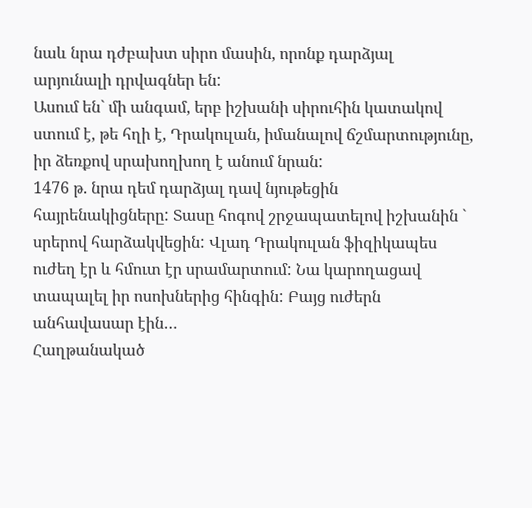նաև նրա դժբախտ սիրո մասին, որոնք դարձյալ արյունալի դրվագներ են:
Ասում են` մի անգամ, երբ իշխանի սիրուհին կատակով ստում է, թե հղի է, Դրակուլան, իմանալով ճշմարտությունը, իր ձեռքով սրախողխող է անում նրան:
1476 թ. նրա դեմ դարձյալ դավ նյութեցին հայրենակիցները: Տասը հոգով շրջապատելով իշխանին ` սրերով հարձակվեցին: Վլադ Դրակուլան ֆիզիկապես ուժեղ էր և հմուտ էր սրամարտում: Նա կարողացավ տապալել իր ոսոխներից հինգին: Բայց ուժերն անհավասար էին…
Հաղթանակած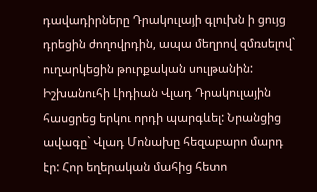դավադիրները Դրակուլայի գլուխն ի ցույց դրեցին ժողովրդին, ապա մեղրով զմռսելով` ուղարկեցին թուրքական սուլթանին:
Իշխանուհի Լիդիան Վլադ Դրակուլային հասցրեց երկու որդի պարգևել: Նրանցից ավագը` Վլադ Մոնախը հեզաբարո մարդ էր: Հոր եղերական մահից հետո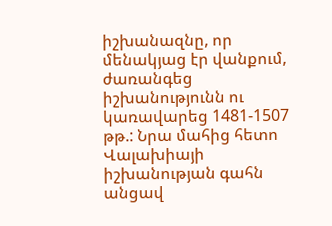իշխանազնը, որ մենակյաց էր վանքում, ժառանգեց իշխանությունն ու կառավարեց 1481-1507 թթ.: Նրա մահից հետո Վալախիայի իշխանության գահն անցավ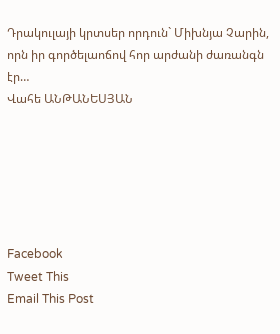Դրակուլայի կրտսեր որդուն` Միխնյա Չարին, որն իր գործելաոճով հոր արժանի ժառանգն էր…
Վահե ԱՆԹԱՆԵՍՅԱՆ






Facebook
Tweet This
Email This Post